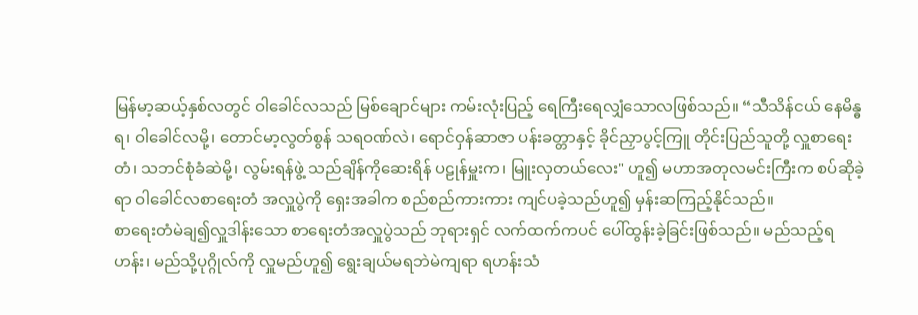မြန်မာ့ဆယ့်နှစ်လတွင် ဝါခေါင်လသည် မြစ်ချောင်များ ကမ်းလုံးပြည့် ရေကြီးရေလျှံသောလဖြစ်သည်။ “သီသိန်ငယ် နေမိန္ဓရ၊ ဝါခေါင်လမို့၊ တောင်မာ့လွတ်စွန် သရဝဏ်လဲ၊ ရောင်ဝှန်ဆာဇာ ပန်းခတ္တာနှင့် ခိုင်ညှာပွင့်ကြူ တိုင်းပြည်သူတို့ လှူစာရေးတံ၊ သဘင်စုံခံဆဲမို့၊ လွမ်းရန်ဖွဲ့ သည်ချိန်ကိုဆေးရိန် ပဠုန်မှူးက၊ မြူးလှတယ်လေး" ဟူ၍ မဟာအတုလမင်းကြီးက စပ်ဆိုခဲ့ရာ ဝါခေါင်လစာရေးတံ အလှူပွဲကို ရှေးအခါက စည်စည်ကားကား ကျင်ပခဲ့သည်ဟူ၍ မှန်းဆကြည့်နိုင်သည်။
စာရေးတံမဲချ၍လှူဒါန်းသော စာရေးတံအလှူပွဲသည် ဘုရားရှင် လက်ထက်ကပင် ပေါ်ထွန်းခဲ့ခြင်းဖြစ်သည်။ မည်သည့်ရဟန်း၊ မည်သို့ပုဂ္ဂိုလ်ကို လှူမည်ဟူ၍ ရွေးချယ်မရဘဲမဲကျရာ ရဟန်းသံ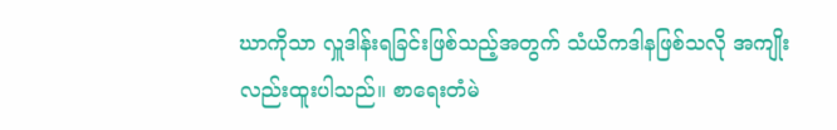ဃာကိုသာ လှူဒါန်းရခြင်းဖြစ်သည့်အတွက် သံယိကဒါနဖြစ်သလို အကျိုးလည်းထူးပါသည်။ စာရေးတံမဲ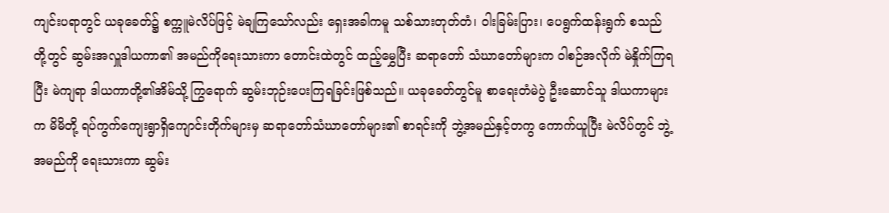ကျင်းပရာတွင် ယခုခေတ်၌ စက္ကူမဲလိပ်ဖြင့် မဲချကြသော်လည်း ရှေးအခါကမူ သစ်သားတုတ်တံ၊ ဝါးခြမ်းပြား၊ ပေရွက်ထန်းရွက် စသည်တို့တွင် ဆွမ်းအလှူဒါယကာ၏ အမည်ကိုရေးသားကာ တောင်းထဲတွင် ထည့်မွှေပြီး ဆရာတော် သံဃာတော်များက ဝါစဉ်အလိုက် မဲနှိုက်ကြရပြီး မဲကျရာ ဒါယကာတို့၏အိမ်သို့ ကြွရောက် ဆွမ်းဘုဉ်းပေးကြရခြင်းဖြစ်သည်။ ယခုခေတ်တွင်မူ စာရေးတံမဲပွဲ ဦးဆောင်သူ ဒါယကာများက မိမိတို့ ရပ်ကွက်ကျေးရွာရှိကျောင်းတိုက်များမှ ဆရာတော်သံဃာတော်များ၏ စာရင်းကို ဘွဲ့အမည်နှင့်တကွ ကောက်ယူပြီး မဲလိပ်တွင် ဘွဲ့အမည်ကို ရေးသားကာ ဆွမ်း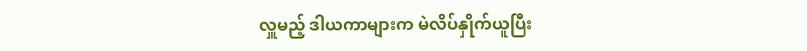လှူမည့် ဒါယကာများက မဲလိပ်နှိုက်ယူပြီး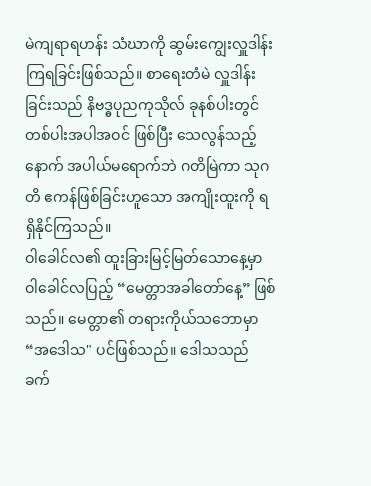မဲကျရာရဟန်း သံဃာကို ဆွမ်းကျွေးလှူဒါန်းကြရခြင်းဖြစ်သည်။ စာရေးတံမဲ လှူဒါန်းခြင်းသည် နိဗဒ္ဓပုညကုသိုလ် ခုနစ်ပါးတွင် တစ်ပါးအပါအဝင် ဖြစ်ပြီး သေလွန်သည့်နောက် အပါယ်မရောက်ဘဲ ဂတိမြဲကာ သုဂတိ ဧကန်ဖြစ်ခြင်းဟူသော အကျိုးထူးကို ရရှိနိုင်ကြသည်။
ဝါခေါင်လ၏ ထူးခြားမြင့်မြတ်သောနေ့မှာ ဝါခေါင်လပြည့် “မေတ္တာအခါတော်နေ့” ဖြစ်သည်။ မေတ္တာ၏ တရားကိုယ်သဘောမှာ “အဒေါသ" ပင်ဖြစ်သည်။ ဒေါသသည် ခက်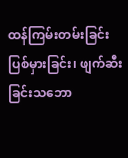ထန်ကြမ်းတမ်းခြင်း ပြစ်မှားခြင်း၊ ဖျက်ဆီးခြင်းသဘော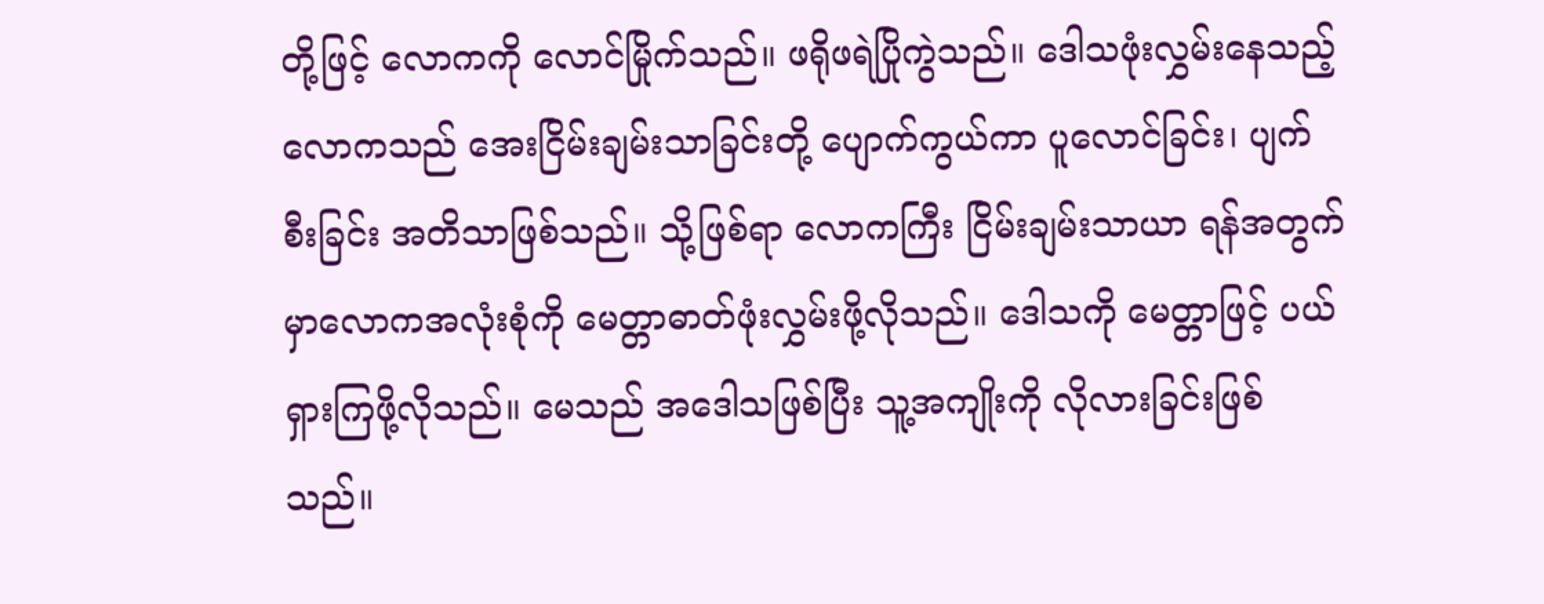တို့ဖြင့် လောကကို လောင်မြိုက်သည်။ ဖရိုဖရဲပြိုကွဲသည်။ ဒေါသဖုံးလွှမ်းနေသည့် လောကသည် အေးငြိမ်းချမ်းသာခြင်းတို့ ပျောက်ကွယ်ကာ ပူလောင်ခြင်း၊ ပျက်စီးခြင်း အတိသာဖြစ်သည်။ သို့ဖြစ်ရာ လောကကြီး ငြိမ်းချမ်းသာယာ ရန်အတွက်မှာလောကအလုံးစုံကို မေတ္တာဓာတ်ဖုံးလွှမ်းဖို့လိုသည်။ ဒေါသကို မေတ္တာဖြင့် ပယ်ရှားကြဖို့လိုသည်။ မေသည် အဒေါသဖြစ်ပြီး သူ့အကျိုးကို လိုလားခြင်းဖြစ်သည်။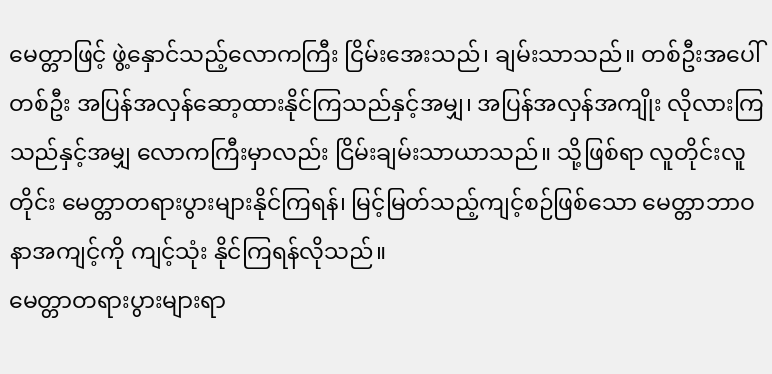မေတ္တာဖြင့် ဖွဲ့နှောင်သည့်လောကကြီး ငြိမ်းအေးသည်၊ ချမ်းသာသည်။ တစ်ဦးအပေါ်တစ်ဦး အပြန်အလှန်ဆော့ထားနိုင်ကြသည်နှင့်အမျှ၊ အပြန်အလှန်အကျိုး လိုလားကြသည်နှင့်အမျှ လောကကြီးမှာလည်း ငြိမ်းချမ်းသာယာသည်။ သို့ဖြစ်ရာ လူတိုင်းလူတိုင်း မေတ္တာတရားပွားများနိုင်ကြရန်၊ မြင့်မြတ်သည့်ကျင့်စဉ်ဖြစ်သော မေတ္တာဘာဝနာအကျင့်ကို ကျင့်သုံး နိုင်ကြရန်လိုသည်။
မေတ္တာတရားပွားများရာ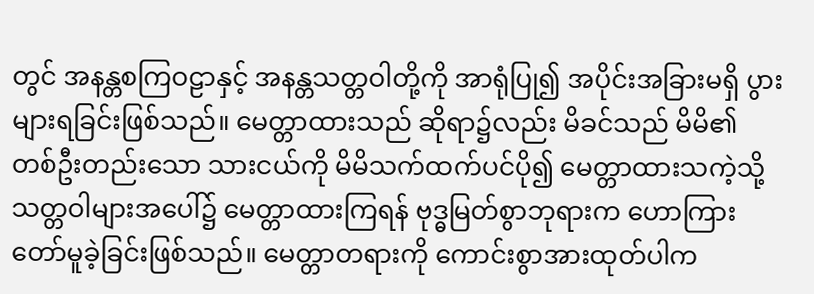တွင် အနန္တစကြဝဠာနှင့် အနန္တသတ္တဝါတို့ကို အာရုံပြု၍ အပိုင်းအခြားမရှိ ပွားများရခြင်းဖြစ်သည်။ မေတ္တာထားသည် ဆိုရာ၌လည်း မိခင်သည် မိမိ၏ တစ်ဦးတည်းသော သားငယ်ကို မိမိသက်ထက်ပင်ပို၍ မေတ္တာထားသကဲ့သို့ သတ္တဝါများအပေါ်၌ မေတ္တာထားကြရန် ဗုဒ္ဓမြတ်စွာဘုရားက ဟောကြားတော်မူခဲ့ခြင်းဖြစ်သည်။ မေတ္တာတရားကို ကောင်းစွာအားထုတ်ပါက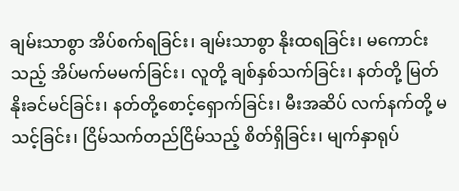ချမ်းသာစွာ အိပ်စက်ရခြင်း၊ ချမ်းသာစွာ နိုးထရခြင်း၊ မကောင်းသည့် အိပ်မက်မမက်ခြင်း၊ လူတို့ ချစ်နှစ်သက်ခြင်း၊ နတ်တို့ မြတ်နိုးခင်မင်ခြင်း၊ နတ်တို့စောင့်ရှောက်ခြင်း၊ မီးအဆိပ် လက်နက်တို့ မသင့်ခြင်း၊ ငြိမ်သက်တည်ငြိမ်သည့် စိတ်ရှိခြင်း၊ မျက်နှာရုပ်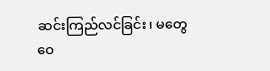ဆင်းကြည်လင်ခြင်း၊ မတွေဝေ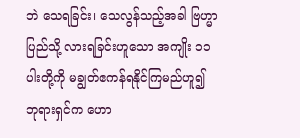ဘဲ သေရခြင်း၊ သေလွန်သည့်အခါ ဗြဟ္မာပြည်သို့ လားရခြင်းဟူသော အကျိုး ၁၁ ပါးတို့ကို မချွတ်ဧကန်ရနိုင်ကြမည်ဟူ၍ ဘုရားရှင်က ဟော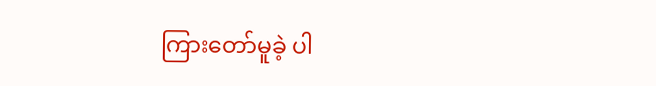ကြားတော်မူခဲ့ ပါ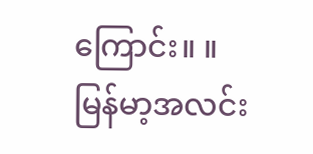ကြောင်း။ ။
မြန်မာ့အလင်း